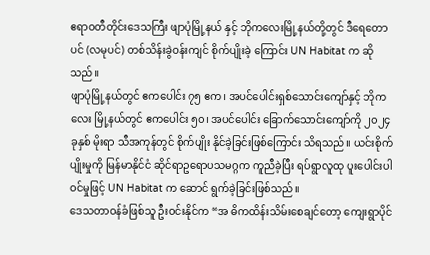ဧရာဝတီတိုင်းဒေသကြီး ဖျာပုံမြို့နယ် နှင့် ဘိုကလေးမြို့နယ်တို့တွင် ဒီရေတောပင် (လမုပင်) တစ်သိန်းခွဲဝန်းကျင် စိုက်ပျိုးခဲ့ ကြောင်း UN Habitat က ဆိုသည်။
ဖျာပုံမြို့နယ်တွင် ဧကပေါင်း ၇၅ ဧက၊ အပင်ပေါင်းရှစ်သောင်းကျော်နှင့် ဘိုကလေး မြို့နယ်တွင် ဧကပေါင်း ၅၀၊ အပင်ပေါင်း ခြောက်သောင်းကျော်ကို ၂၀၂၄ ခုနှစ် မိုးရာ သီအကုန်တွင် စိုက်ပျိုး နိုင်ခဲ့ခြင်းဖြစ်ကြောင်း သိရသည်။ ယင်းစိုက်ပျိုးမှုကို မြန်မာနိုင်ငံ ဆိုင်ရာဥရောပသမဂ္ဂက ကူညီခဲ့ပြီး ရပ်ရွာလူထု ပူးပေါင်းပါဝင်မှုဖြင့် UN Habitat က ဆောင် ရွက်ခဲ့ခြင်းဖြစ်သည်။
ဒေသတာဝန်ခံဖြစ်သူ ဦးဝင်းနိုင်က “အ ဓိကထိန်းသိမ်းစေချင်တော့ ကျေးရွာပိုင်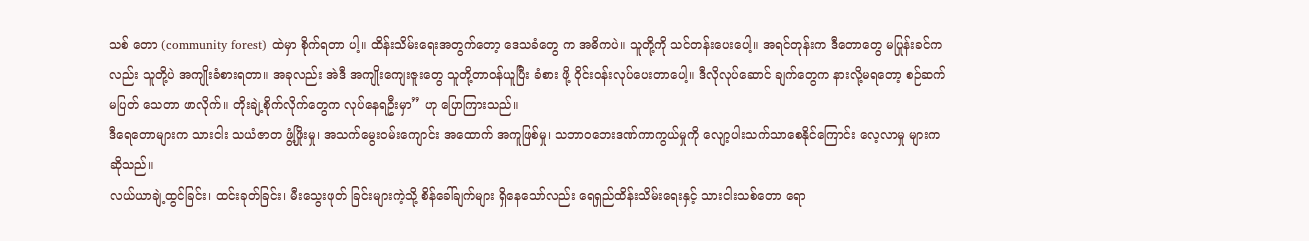သစ် တော (community forest) ထဲမှာ စိုက်ရတာ ပါ့။ ထိန်းသိမ်းရေးအတွက်တော့ ဒေသခံတွေ က အဓိကပဲ။ သူတို့ကို သင်တန်းပေးပေါ့။ အရင်တုန်းက ဒီတောတွေ မပြုန်းခင်ကလည်း သူတို့ပဲ အကျိုးခံစားရတာ။ အခုလည်း အဲဒီ အကျိုးကျေးဇူးတွေ သူတို့တာဝန်ယူပြီး ခံစား ဖို့ ဝိုင်းဝန်းလုပ်ပေးတာပေါ့။ ဒီလိုလုပ်ဆောင် ချက်တွေက နားလို့မရတော့ စဉ်ဆက်မပြတ် သေတာ ဖာလိုက်။ တိုးချဲ့စိုက်လိုက်တွေက လုပ်နေရဦးမှာ” ဟု ပြောကြားသည်။
ဒီရေတောများက သားငါး သယံဇာတ ဖွံ့ဖြိုးမှု၊ အသက်မွေးဝမ်းကျောင်း အထောက် အကူဖြစ်မှု၊ သဘာဝဘေးဒဏ်ကာကွယ်မှုကို လျော့ပါးသက်သာစေနိုင်ကြောင်း လေ့လာမှု များက ဆိုသည်။
လယ်ယာချဲ့ထွင်ခြင်း၊ ထင်းခုတ်ခြင်း၊ မီးသွေးဖုတ် ခြင်းများကဲ့သို့ စိန်ခေါ်ချက်များ ရှိနေသော်လည်း ရေရှည်ထိန်းသိမ်းရေးနှင့် သားငါးသစ်တော ရော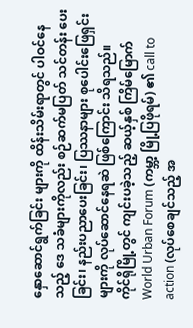နှောဆောင်ရွက်ခြင်း များကို ထိန်းသိမ်းရာတွင် ပါဝင်နေသည့် ဒေ သခံများကိုလည်း စဉ်ဆက်မပြတ် သင်တန်း ပေးခြင်း၊ နည်းပညာပေးခြင်း၊ ပြဿနာများ စုပေါင်းဖြေရှင်းများကို လုပ်ဆောင်နေရဆဲ ဖြစ်ကြောင်း သိရသည်။
ကိုင်ရိုမြို့တွင် ကျင်းပခဲ့သည့် ဆယ့်နှစ် ကြိမ်မြောက် World Urban Forum (ကမ္ဘာ့ မြို့ပြဖိုရမ်) ၏ call to action (လုပ်စေချင်သည့် အ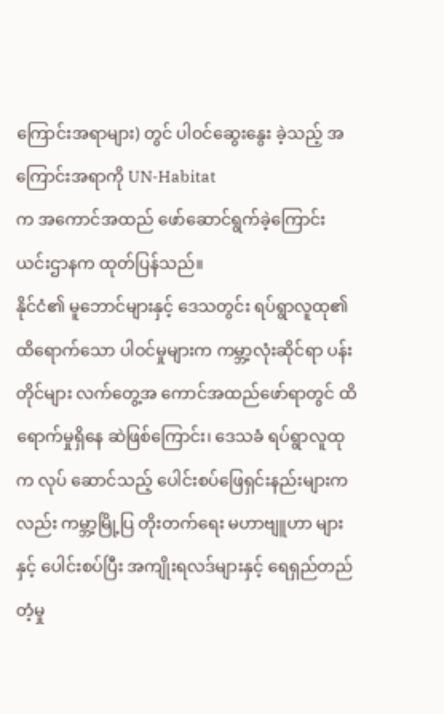ကြောင်းအရာများ) တွင် ပါဝင်ဆွေးနွေး ခဲ့သည့် အကြောင်းအရာကို UN-Habitat
က အကောင်အထည် ဖော်ဆောင်ရွက်ခဲ့ကြောင်း ယင်းဌာနက ထုတ်ပြန်သည်။
နိုင်ငံ၏ မူဘောင်များနှင့် ဒေသတွင်း ရပ်ရွာလူထု၏ ထိရောက်သော ပါဝင်မှုများက ကမ္ဘာ့လုံးဆိုင်ရာ ပန်းတိုင်များ လက်တွေ့အ ကောင်အထည်ဖော်ရာတွင် ထိရောက်မှုရှိနေ ဆဲဖြစ်ကြောင်း၊ ဒေသခံ ရပ်ရွာလူထုက လုပ် ဆောင်သည့် ပေါင်းစပ်ဖြေရှင်းနည်းများကလည်း ကမ္ဘာ့မြို့ပြ တိုးတက်ရေး မဟာဗျူဟာ များနှင့် ပေါင်းစပ်ပြီး အကျိုးရလဒ်များနှင့် ရေရှည်တည်တံ့မှု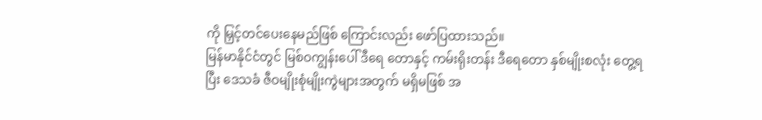ကို မြှင့်တင်ပေးနေမည်ဖြစ် ကြောင်းလည်း ဖော်ပြထားသည်။
မြန်မာနိုင်ငံတွင် မြစ်ဝကျွန်းပေါ် ဒီရေ တောနှင့် ကမ်းရိုးတန်း ဒီရေတော နှစ်မျိုးစလုံး တွေ့ရပြီး ဒေသခံ ဇီဝမျိုးစုံမျိုးကွဲများအတွက် မရှိမဖြစ် အ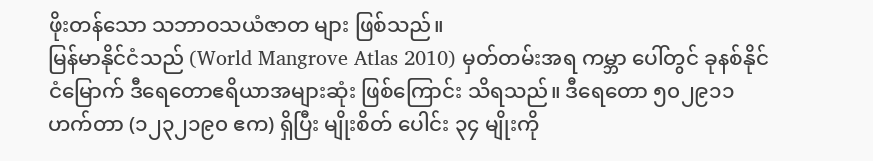ဖိုးတန်သော သဘာဝသယံဇာတ များ ဖြစ်သည်။
မြန်မာနိုင်ငံသည် (World Mangrove Atlas 2010) မှတ်တမ်းအရ ကမ္ဘာ ပေါ်တွင် ခုနစ်နိုင်ငံမြောက် ဒီရေတောဧရိယာအများဆုံး ဖြစ်ကြောင်း သိရသည်။ ဒီရေတော ၅၀၂၉၁၁ ဟက်တာ (၁၂၃၂၁၉၀ ဧက) ရှိပြီး မျိုးစိတ် ပေါင်း ၃၄ မျိုးကို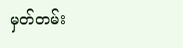မှတ်တမ်း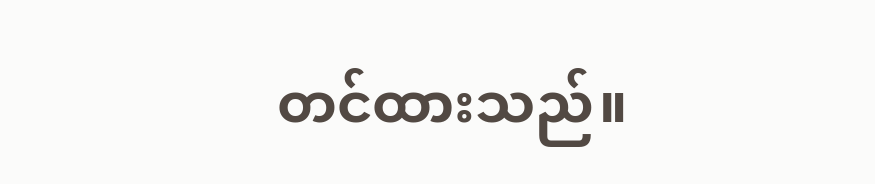တင်ထားသည်။